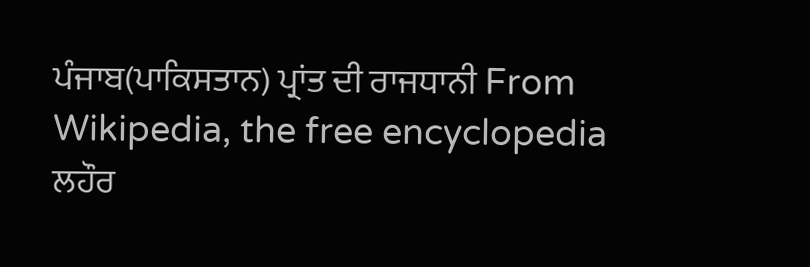ਪੰਜਾਬ(ਪਾਕਿਸਤਾਨ) ਪ੍ਰਾਂਤ ਦੀ ਰਾਜਧਾਨੀ From Wikipedia, the free encyclopedia
ਲਹੌਰ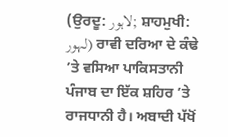(ਉਰਦੂ: لاہور; ਸ਼ਾਹਮੁਖੀ: لہور) ਰਾਵੀ ਦਰਿਆ ਦੇ ਕੰਢੇ ’ਤੇ ਵਸਿਆ ਪਾਕਿਸਤਾਨੀ ਪੰਜਾਬ ਦਾ ਇੱਕ ਸ਼ਹਿਰ ’ਤੇ ਰਾਜਧਾਨੀ ਹੈ। ਅਬਾਦੀ ਪੱਖੋਂ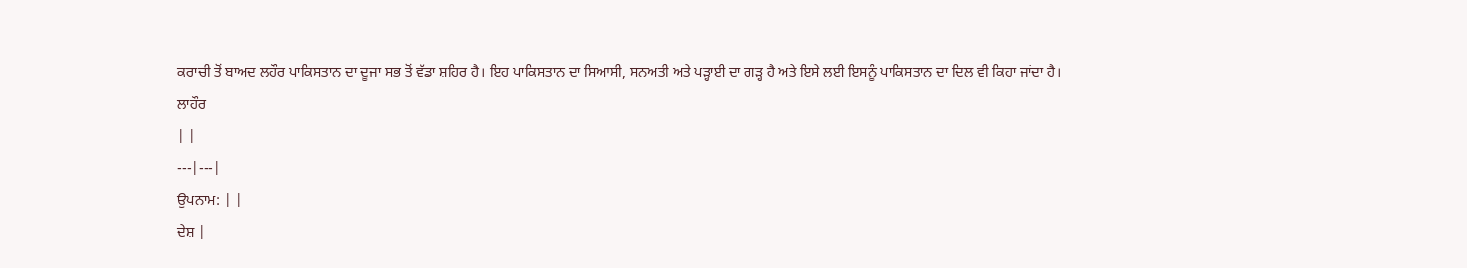ਕਰਾਚੀ ਤੋਂ ਬਾਅਦ ਲਹੌਰ ਪਾਕਿਸਤਾਨ ਦਾ ਦੂਜਾ ਸਭ ਤੋਂ ਵੱਡਾ ਸ਼ਹਿਰ ਹੈ। ਇਹ ਪਾਕਿਸਤਾਨ ਦਾ ਸਿਆਸੀ, ਸਨਅਤੀ ਅਤੇ ਪੜ੍ਹਾਈ ਦਾ ਗੜ੍ਹ ਹੈ ਅਤੇ ਇਸੇ ਲਈ ਇਸਨੂੰ ਪਾਕਿਸਤਾਨ ਦਾ ਦਿਲ ਵੀ ਕਿਹਾ ਜਾਂਦਾ ਹੈ।
ਲਾਹੌਰ
| |
---|---|
ਉਪਨਾਮ: | |
ਦੇਸ਼ |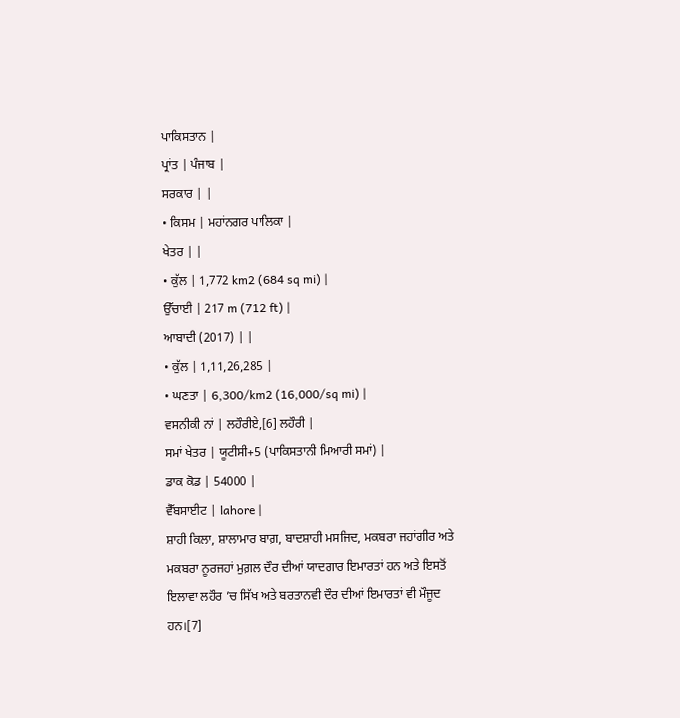ਪਾਕਿਸਤਾਨ |
ਪ੍ਰਾਂਤ | ਪੰਜਾਬ |
ਸਰਕਾਰ | |
• ਕਿਸਮ | ਮਹਾਂਨਗਰ ਪਾਲਿਕਾ |
ਖੇਤਰ | |
• ਕੁੱਲ | 1,772 km2 (684 sq mi) |
ਉੱਚਾਈ | 217 m (712 ft) |
ਆਬਾਦੀ (2017) | |
• ਕੁੱਲ | 1,11,26,285 |
• ਘਣਤਾ | 6,300/km2 (16,000/sq mi) |
ਵਸਨੀਕੀ ਨਾਂ | ਲਹੌਰੀਏ,[6] ਲਹੌਰੀ |
ਸਮਾਂ ਖੇਤਰ | ਯੂਟੀਸੀ+5 (ਪਾਕਿਸਤਾਨੀ ਮਿਆਰੀ ਸਮਾਂ) |
ਡਾਕ ਕੋਡ | 54000 |
ਵੈੱਬਸਾਈਟ | lahore |
ਸ਼ਾਹੀ ਕਿਲਾ, ਸ਼ਾਲਾਮਾਰ ਬਾਗ਼, ਬਾਦਸ਼ਾਹੀ ਮਸਜਿਦ, ਮਕਬਰਾ ਜਹਾਂਗੀਰ ਅਤੇ ਮਕਬਰਾ ਨੂਰਜਹਾਂ ਮੁਗ਼ਲ ਦੌਰ ਦੀਆਂ ਯਾਦਗਾਰ ਇਮਾਰਤਾਂ ਹਨ ਅਤੇ ਇਸਤੋਂ ਇਲਾਵਾ ਲਹੌਰ ’ਚ ਸਿੱਖ ਅਤੇ ਬਰਤਾਨਵੀ ਦੌਰ ਦੀਆਂ ਇਮਾਰਤਾਂ ਵੀ ਮੌਜੂਦ ਹਨ।[7]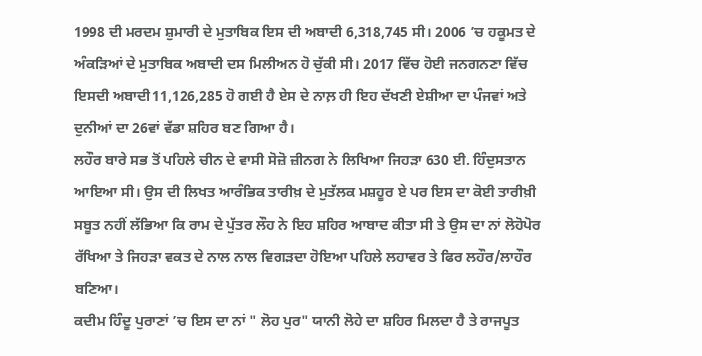1998 ਦੀ ਮਰਦਮ ਸ਼ੁਮਾਰੀ ਦੇ ਮੁਤਾਬਿਕ ਇਸ ਦੀ ਅਬਾਦੀ 6,318,745 ਸੀ। 2006 ’ਚ ਹਕੂਮਤ ਦੇ ਅੰਕੜਿਆਂ ਦੇ ਮੁਤਾਬਿਕ ਅਬਾਦੀ ਦਸ ਮਿਲੀਅਨ ਹੋ ਚੁੱਕੀ ਸੀ। 2017 ਵਿੱਚ ਹੋਈ ਜਨਗਨਣਾ ਵਿੱਚ ਇਸਦੀ ਅਬਾਦੀ11,126,285 ਹੋ ਗਈ ਹੈ ਏਸ ਦੇ ਨਾਲ਼ ਹੀ ਇਹ ਦੱਖਣੀ ਏਸ਼ੀਆ ਦਾ ਪੰਜਵਾਂ ਅਤੇ ਦੁਨੀਆਂ ਦਾ 26ਵਾਂ ਵੱਡਾ ਸ਼ਹਿਰ ਬਣ ਗਿਆ ਹੈ।
ਲਹੌਰ ਬਾਰੇ ਸਭ ਤੋਂ ਪਹਿਲੇ ਚੀਨ ਦੇ ਵਾਸੀ ਸੋਜ਼ੋ ਜ਼ੀਨਗ ਨੇ ਲਿਖਿਆ ਜਿਹੜਾ 630 ਈ. ਹਿੰਦੁਸਤਾਨ ਆਇਆ ਸੀ। ਉਸ ਦੀ ਲਿਖਤ ਆਰੰਭਿਕ ਤਾਰੀਖ਼ ਦੇ ਮੁਤੱਲਕ ਮਸ਼ਹੂਰ ਏ ਪਰ ਇਸ ਦਾ ਕੋਈ ਤਾਰੀਖ਼ੀ ਸਬੂਤ ਨਹੀਂ ਲੱਭਿਆ ਕਿ ਰਾਮ ਦੇ ਪੁੱਤਰ ਲੌਹ ਨੇ ਇਹ ਸ਼ਹਿਰ ਆਬਾਦ ਕੀਤਾ ਸੀ ਤੇ ਉਸ ਦਾ ਨਾਂ ਲੋਹੋਪੋਰ ਰੱਖਿਆ ਤੇ ਜਿਹੜਾ ਵਕਤ ਦੇ ਨਾਲ ਨਾਲ ਵਿਗੜਦਾ ਹੋਇਆ ਪਹਿਲੇ ਲਹਾਵਰ ਤੇ ਫਿਰ ਲਹੌਰ/ਲਾਹੌਰ ਬਣਿਆ।
ਕਦੀਮ ਹਿੰਦੂ ਪੁਰਾਣਾਂ ’ਚ ਇਸ ਦਾ ਨਾਂ " ਲੋਹ ਪੁਰ" ਯਾਨੀ ਲੋਹੇ ਦਾ ਸ਼ਹਿਰ ਮਿਲਦਾ ਹੈ ਤੇ ਰਾਜਪੂਤ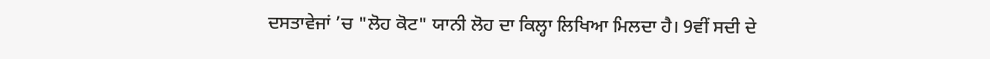ਦਸਤਾਵੇਜਾਂ ’ਚ "ਲੋਹ ਕੋਟ" ਯਾਨੀ ਲੋਹ ਦਾ ਕਿਲ੍ਹਾ ਲਿਖਿਆ ਮਿਲਦਾ ਹੈ। 9ਵੀਂ ਸਦੀ ਦੇ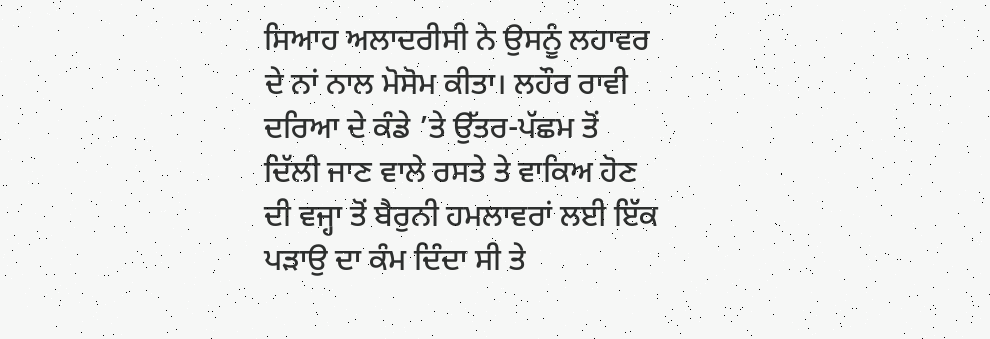ਸਿਆਹ ਅਲਾਦਰੀਸੀ ਨੇ ਉਸਨੂੰ ਲਹਾਵਰ ਦੇ ਨਾਂ ਨਾਲ ਮੋਸੋਮ ਕੀਤਾ। ਲਹੌਰ ਰਾਵੀ ਦਰਿਆ ਦੇ ਕੰਡੇ ’ਤੇ ਉੱਤਰ-ਪੱਛਮ ਤੋਂ ਦਿੱਲੀ ਜਾਣ ਵਾਲੇ ਰਸਤੇ ਤੇ ਵਾਕਿਅ ਹੋਣ ਦੀ ਵਜ੍ਹਾ ਤੋਂ ਬੈਰੁਨੀ ਹਮਲਾਵਰਾਂ ਲਈ ਇੱਕ ਪੜਾਉ ਦਾ ਕੰਮ ਦਿੰਦਾ ਸੀ ਤੇ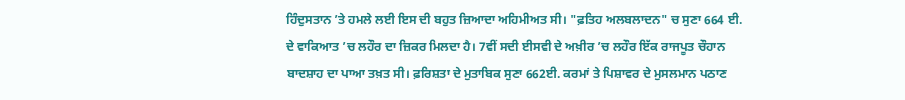ਹਿੰਦੁਸਤਾਨ ’ਤੇ ਹਮਲੇ ਲਈ ਇਸ ਦੀ ਬਹੁਤ ਜ਼ਿਆਦਾ ਅਹਿਮੀਅਤ ਸੀ। "ਫ਼ਤਿਹ ਅਲਬਲਾਦਨ" ਚ ਸੁਣਾ 664 ਈ. ਦੇ ਵਾਕਿਆਤ ’ਚ ਲਹੌਰ ਦਾ ਜ਼ਿਕਰ ਮਿਲਦਾ ਹੈ। 7ਵੀਂ ਸਦੀ ਈਸਵੀ ਦੇ ਅਖ਼ੀਰ ’ਚ ਲਹੌਰ ਇੱਕ ਰਾਜਪੂਤ ਚੌਹਾਨ ਬਾਦਸ਼ਾਹ ਦਾ ਪਾਆ ਤਖ਼ਤ ਸੀ। ਫ਼ਰਿਸ਼ਤਾ ਦੇ ਮੁਤਾਬਿਕ ਸੁਣਾ 662ਈ. ਕਰਮਾਂ ਤੇ ਪਿਸ਼ਾਵਰ ਦੇ ਮੁਸਲਮਾਨ ਪਠਾਣ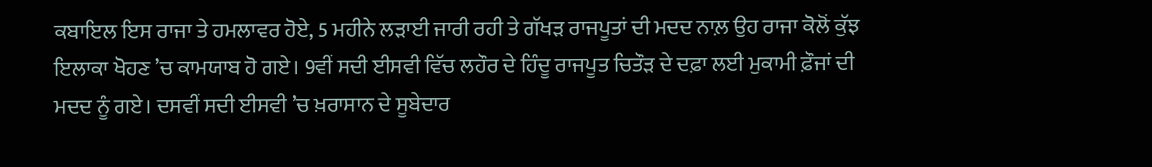ਕਬਾਇਲ ਇਸ ਰਾਜਾ ਤੇ ਹਮਲਾਵਰ ਹੋਏ, 5 ਮਹੀਨੇ ਲੜਾਈ ਜਾਰੀ ਰਹੀ ਤੇ ਗੱਖੜ ਰਾਜਪੂਤਾਂ ਦੀ ਮਦਦ ਨਾਲ਼ ਉਹ ਰਾਜਾ ਕੋਲੋਂ ਕੁੱਝ ਇਲਾਕਾ ਖੋਹਣ ’ਚ ਕਾਮਯਾਬ ਹੋ ਗਏ। 9ਵੀਂ ਸਦੀ ਈਸਵੀ ਵਿੱਚ ਲਹੌਰ ਦੇ ਹਿੰਦੂ ਰਾਜਪੂਤ ਚਿਤੌੜ ਦੇ ਦਫ਼ਾ ਲਈ ਮੁਕਾਮੀ ਫ਼ੌਜਾਂ ਦੀ ਮਦਦ ਨੂੰ ਗਏ। ਦਸਵੀਂ ਸਦੀ ਈਸਵੀ ’ਚ ਖ਼ਰਾਸਾਨ ਦੇ ਸੂਬੇਦਾਰ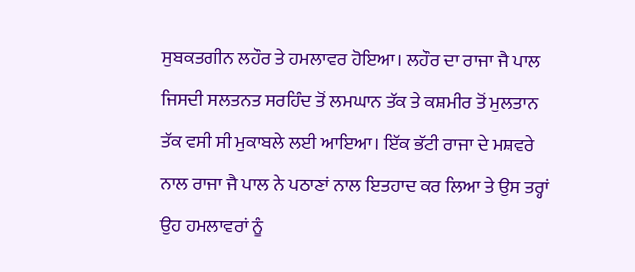ਸੁਬਕਤਗੀਨ ਲਹੌਰ ਤੇ ਹਮਲਾਵਰ ਹੋਇਆ। ਲਹੌਰ ਦਾ ਰਾਜਾ ਜੈ ਪਾਲ ਜਿਸਦੀ ਸਲਤਨਤ ਸਰਹਿੰਦ ਤੋਂ ਲਮਘਾਨ ਤੱਕ ਤੇ ਕਸ਼ਮੀਰ ਤੋਂ ਮੁਲਤਾਨ ਤੱਕ ਵਸੀ ਸੀ ਮੁਕਾਬਲੇ ਲਈ ਆਇਆ। ਇੱਕ ਭੱਟੀ ਰਾਜਾ ਦੇ ਮਸ਼ਵਰੇ ਨਾਲ ਰਾਜਾ ਜੈ ਪਾਲ ਨੇ ਪਠਾਣਾਂ ਨਾਲ ਇਤਹਾਦ ਕਰ ਲਿਆ ਤੇ ਉਸ ਤਰ੍ਹਾਂ ਉਹ ਹਮਲਾਵਰਾਂ ਨੂੰ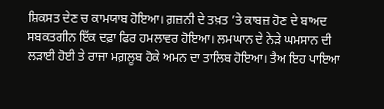ਸ਼ਿਕਸਤ ਦੇਣ ਚ ਕਾਮਯਾਬ ਹੋਇਆ। ਗ਼ਜ਼ਨੀ ਦੇ ਤਖ਼ਤ ’ਤੇ ਕਾਬਜ਼ ਹੋਣ ਦੇ ਬਾਅਦ ਸਬਕਤਗੀਨ ਇੱਕ ਦਫ਼ਾ ਫਿਰ ਹਮਲਾਵਰ ਹੋਇਆ। ਲਮਘਾਨ ਦੇ ਨੇੜੇ ਘਮਸਾਨ ਦੀ ਲੜਾਈ ਹੋਈ ਤੇ ਰਾਜਾ ਮਗ਼ਲੂਬ ਹੋਕੇ ਅਮਨ ਦਾ ਤਾਲਿਬ ਹੋਇਆ। ਤੈਅ ਇਹ ਪਾਇਆ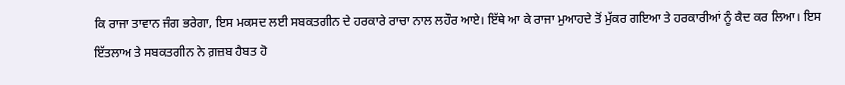ਕਿ ਰਾਜਾ ਤਾਵਾਨ ਜੰਗ ਭਰੇਗਾ, ਇਸ ਮਕਸਦ ਲਈ ਸਬਕਤਗੀਨ ਦੇ ਹਰਕਾਰੇ ਰਾਚਾ ਨਾਲ ਲਹੌਰ ਆਏ। ਇੱਥੇ ਆ ਕੇ ਰਾਜਾ ਮੁਆਹਦੇ ਤੋਂ ਮੁੱਕਰ ਗਇਆ ਤੇ ਹਰਕਾਰੀਆਂ ਨੂੰ ਕੈਦ ਕਰ ਲਿਆ। ਇਸ ਇੱਤਲਾਅ ਤੇ ਸਬਕਤਗੀਨ ਨੇ ਗ਼ਜ਼ਬ ਹੈਬਤ ਹੋ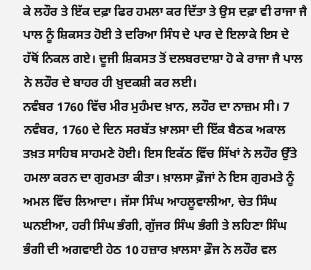ਕੇ ਲਹੌਰ ਤੇ ਇੱਕ ਦਫ਼ਾ ਫਿਰ ਹਮਲਾ ਕਰ ਦਿੱਤਾ ਤੇ ਉਸ ਦਫ਼ਾ ਵੀ ਰਾਜਾ ਜੈ ਪਾਲ ਨੂੰ ਸ਼ਿਕਸਤ ਹੋਈ ਤੇ ਦਰਿਆ ਸਿੰਧ ਦੇ ਪਾਰ ਦੇ ਇਲਾਕੇ ਇਸ ਦੇ ਹੱਥੋਂ ਨਿਕਲ ਗਏ। ਦੂਜੀ ਸ਼ਿਕਸਤ ਤੋਂ ਦਲਬਰਦਾਸ਼ਾ ਹੋ ਕੇ ਰਾਜਾ ਜੈ ਪਾਲ ਨੇ ਲਹੌਰ ਦੇ ਬਾਹਰ ਹੀ ਖ਼ੁਦਕਸ਼ੀ ਕਰ ਲਈ।
ਨਵੰਬਰ 1760 ਵਿੱਚ ਮੀਰ ਮੁਹੰਮਦ ਖ਼ਾਨ, ਲਹੌਰ ਦਾ ਨਾਜ਼ਮ ਸੀ। 7 ਨਵੰਬਰ, 1760 ਦੇ ਦਿਨ ਸਰਬੱਤ ਖ਼ਾਲਸਾ ਦੀ ਇੱਕ ਬੈਠਕ ਅਕਾਲ ਤਖ਼ਤ ਸਾਹਿਬ ਸਾਹਮਣੇ ਹੋਈ। ਇਸ ਇਕੱਠ ਵਿੱਚ ਸਿੱਖਾਂ ਨੇ ਲਹੌਰ ਉੱਤੇ ਹਮਲਾ ਕਰਨ ਦਾ ਗੁਰਮਤਾ ਕੀਤਾ। ਖ਼ਾਲਸਾ ਫ਼ੌਜਾਂ ਨੇ ਇਸ ਗੁਰਮਤੇ ਨੂੰ ਅਮਲ ਵਿੱਚ ਲਿਆਦਾ। ਜੱਸਾ ਸਿੰਘ ਆਹਲੂਵਾਲੀਆ, ਚੇਤ ਸਿੰਘ ਘਨਈਆ, ਹਰੀ ਸਿੰਘ ਭੰਗੀ, ਗੁੱਜਰ ਸਿੰਘ ਭੰਗੀ ਤੇ ਲਹਿਣਾ ਸਿੰਘ ਭੰਗੀ ਦੀ ਅਗਵਾਈ ਹੇਠ 10 ਹਜ਼ਾਰ ਖ਼ਾਲਸਾ ਫ਼ੌਜ ਨੇ ਲਹੌਰ ਵਲ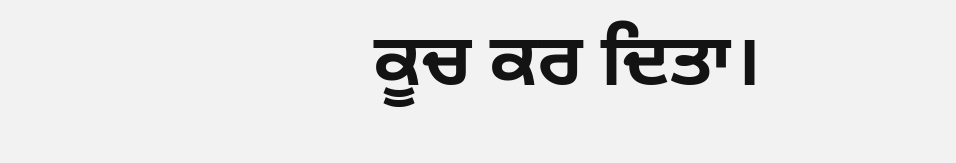ਕੂਚ ਕਰ ਦਿਤਾ।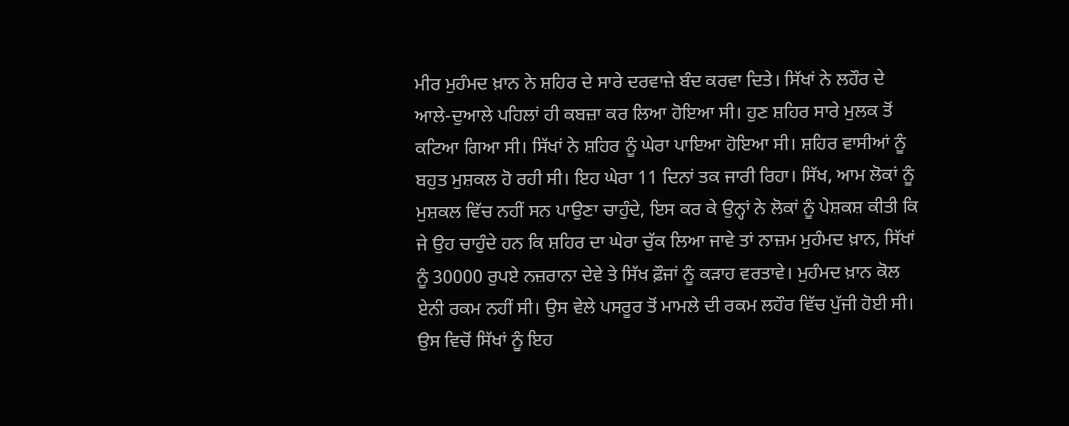ਮੀਰ ਮੁਹੰਮਦ ਖ਼ਾਨ ਨੇ ਸ਼ਹਿਰ ਦੇ ਸਾਰੇ ਦਰਵਾਜ਼ੇ ਬੰਦ ਕਰਵਾ ਦਿਤੇ। ਸਿੱਖਾਂ ਨੇ ਲਹੌਰ ਦੇ ਆਲੇ-ਦੁਆਲੇ ਪਹਿਲਾਂ ਹੀ ਕਬਜ਼ਾ ਕਰ ਲਿਆ ਹੋਇਆ ਸੀ। ਹੁਣ ਸ਼ਹਿਰ ਸਾਰੇ ਮੁਲਕ ਤੋਂ ਕਟਿਆ ਗਿਆ ਸੀ। ਸਿੱਖਾਂ ਨੇ ਸ਼ਹਿਰ ਨੂੰ ਘੇਰਾ ਪਾਇਆ ਹੋਇਆ ਸੀ। ਸ਼ਹਿਰ ਵਾਸੀਆਂ ਨੂੰ ਬਹੁਤ ਮੁਸ਼ਕਲ ਹੋ ਰਹੀ ਸੀ। ਇਹ ਘੇਰਾ 11 ਦਿਨਾਂ ਤਕ ਜਾਰੀ ਰਿਹਾ। ਸਿੱਖ, ਆਮ ਲੋਕਾਂ ਨੂੰ ਮੁਸ਼ਕਲ ਵਿੱਚ ਨਹੀਂ ਸਨ ਪਾਉਣਾ ਚਾਹੁੰਦੇ, ਇਸ ਕਰ ਕੇ ਉਨ੍ਹਾਂ ਨੇ ਲੋਕਾਂ ਨੂੰ ਪੇਸ਼ਕਸ਼ ਕੀਤੀ ਕਿ ਜੇ ਉਹ ਚਾਹੁੰਦੇ ਹਨ ਕਿ ਸ਼ਹਿਰ ਦਾ ਘੇਰਾ ਚੁੱਕ ਲਿਆ ਜਾਵੇ ਤਾਂ ਨਾਜ਼ਮ ਮੁਹੰਮਦ ਖ਼ਾਨ, ਸਿੱਖਾਂ ਨੂੰ 30000 ਰੁਪਏ ਨਜ਼ਰਾਨਾ ਦੇਵੇ ਤੇ ਸਿੱਖ ਫ਼ੌਜਾਂ ਨੂੰ ਕੜਾਹ ਵਰਤਾਵੇ। ਮੁਹੰਮਦ ਖ਼ਾਨ ਕੋਲ ਏਨੀ ਰਕਮ ਨਹੀਂ ਸੀ। ਉਸ ਵੇਲੇ ਪਸਰੂਰ ਤੋਂ ਮਾਮਲੇ ਦੀ ਰਕਮ ਲਹੌਰ ਵਿੱਚ ਪੁੱਜੀ ਹੋਈ ਸੀ। ਉਸ ਵਿਚੋਂ ਸਿੱਖਾਂ ਨੂੰ ਇਹ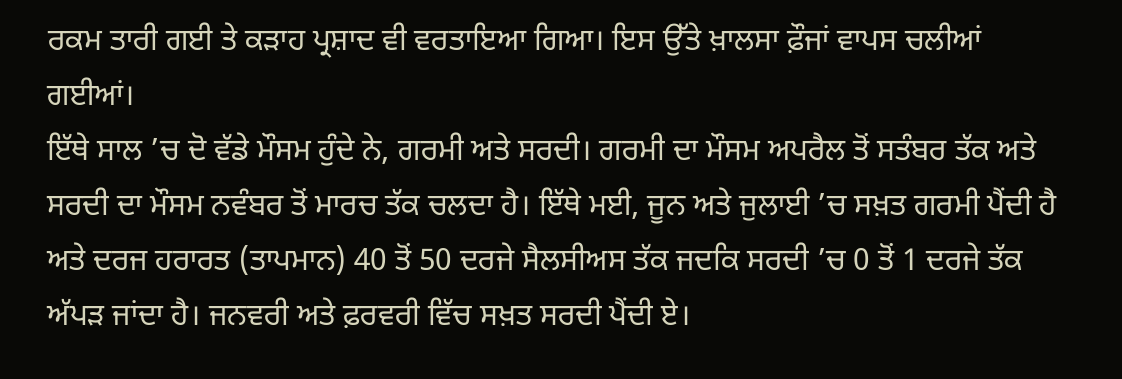ਰਕਮ ਤਾਰੀ ਗਈ ਤੇ ਕੜਾਹ ਪ੍ਰਸ਼ਾਦ ਵੀ ਵਰਤਾਇਆ ਗਿਆ। ਇਸ ਉੱਤੇ ਖ਼ਾਲਸਾ ਫ਼ੌਜਾਂ ਵਾਪਸ ਚਲੀਆਂ ਗਈਆਂ।
ਇੱਥੇ ਸਾਲ ’ਚ ਦੋ ਵੱਡੇ ਮੌਸਮ ਹੁੰਦੇ ਨੇ, ਗਰਮੀ ਅਤੇ ਸਰਦੀ। ਗਰਮੀ ਦਾ ਮੌਸਮ ਅਪਰੈਲ ਤੋਂ ਸਤੰਬਰ ਤੱਕ ਅਤੇ ਸਰਦੀ ਦਾ ਮੌਸਮ ਨਵੰਬਰ ਤੋਂ ਮਾਰਚ ਤੱਕ ਚਲਦਾ ਹੈ। ਇੱਥੇ ਮਈ, ਜੂਨ ਅਤੇ ਜੁਲਾਈ ’ਚ ਸਖ਼ਤ ਗਰਮੀ ਪੈਂਦੀ ਹੈ ਅਤੇ ਦਰਜ ਹਰਾਰਤ (ਤਾਪਮਾਨ) 40 ਤੋਂ 50 ਦਰਜੇ ਸੈਲਸੀਅਸ ਤੱਕ ਜਦਕਿ ਸਰਦੀ ’ਚ 0 ਤੋਂ 1 ਦਰਜੇ ਤੱਕ ਅੱਪੜ ਜਾਂਦਾ ਹੈ। ਜਨਵਰੀ ਅਤੇ ਫ਼ਰਵਰੀ ਵਿੱਚ ਸਖ਼ਤ ਸਰਦੀ ਪੈਂਦੀ ਏ।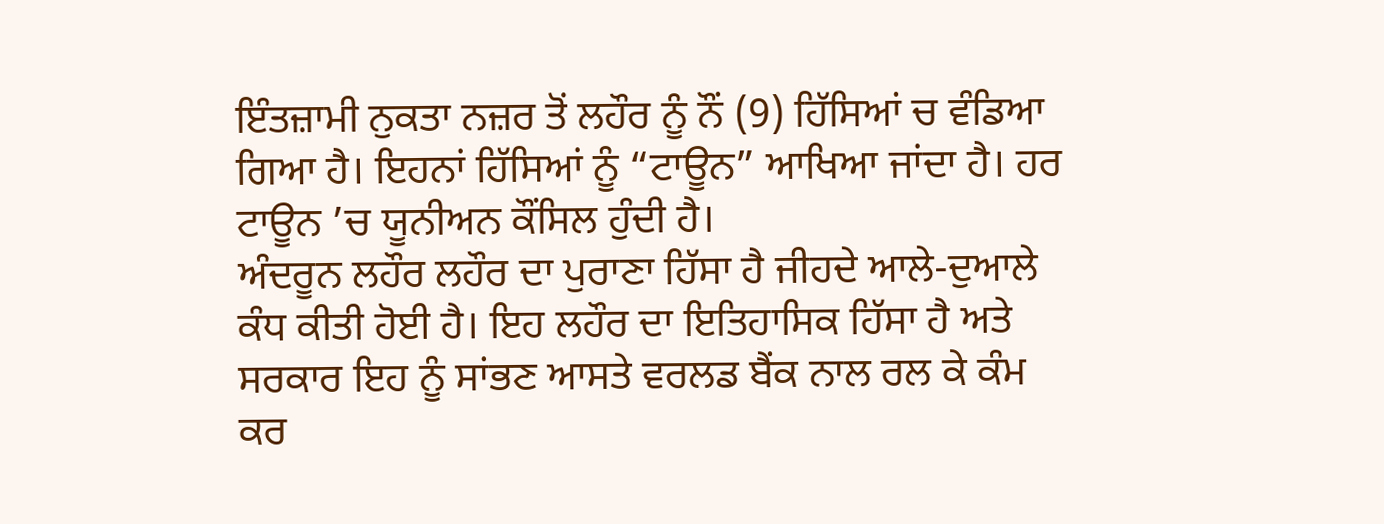ਇੰਤਜ਼ਾਮੀ ਨੁਕਤਾ ਨਜ਼ਰ ਤੋਂ ਲਹੌਰ ਨੂੰ ਨੌਂ (9) ਹਿੱਸਿਆਂ ਚ ਵੰਡਿਆ ਗਿਆ ਹੈ। ਇਹਨਾਂ ਹਿੱਸਿਆਂ ਨੂੰ “ਟਾਊਨ” ਆਖਿਆ ਜਾਂਦਾ ਹੈ। ਹਰ ਟਾਊਨ ’ਚ ਯੂਨੀਅਨ ਕੌਂਸਿਲ ਹੁੰਦੀ ਹੈ।
ਅੰਦਰੂਨ ਲਹੌਰ ਲਹੌਰ ਦਾ ਪੁਰਾਣਾ ਹਿੱਸਾ ਹੈ ਜੀਹਦੇ ਆਲੇ-ਦੁਆਲੇ ਕੰਧ ਕੀਤੀ ਹੋਈ ਹੈ। ਇਹ ਲਹੌਰ ਦਾ ਇਤਿਹਾਸਿਕ ਹਿੱਸਾ ਹੈ ਅਤੇ ਸਰਕਾਰ ਇਹ ਨੂੰ ਸਾਂਭਣ ਆਸਤੇ ਵਰਲਡ ਬੈਂਕ ਨਾਲ ਰਲ ਕੇ ਕੰਮ ਕਰ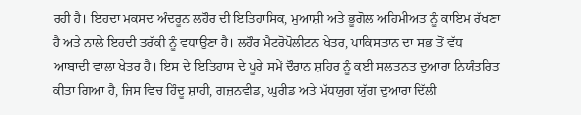ਰਹੀ ਹੈ। ਇਹਦਾ ਮਕਸਦ ਅੰਦਰੂਨ ਲਹੌਰ ਦੀ ਇਤਿਹਾਸਿਕ, ਮੁਆਸ਼ੀ ਅਤੇ ਭੂਗੋਲ ਅਹਿਮੀਅਤ ਨੂੰ ਕਾਇਮ ਰੱਖਣਾ ਹੈ ਅਤੇ ਨਾਲੇ ਇਹਦੀ ਤਰੱਕੀ ਨੂੰ ਵਧਾਉਣਾ ਹੈ। ਲਹੌਰ ਮੈਟਰੋਪੋਲੀਟਨ ਖੇਤਰ, ਪਾਕਿਸਤਾਨ ਦਾ ਸਭ ਤੋਂ ਵੱਧ ਆਬਾਦੀ ਵਾਲਾ ਖੇਤਰ ਹੈ। ਇਸ ਦੇ ਇਤਿਹਾਸ ਦੇ ਪੂਰੇ ਸਮੇਂ ਦੌਰਾਨ ਸ਼ਹਿਰ ਨੂੰ ਕਈ ਸਲਤਨਤ ਦੁਆਰਾ ਨਿਯੰਤਰਿਤ ਕੀਤਾ ਗਿਆ ਹੈ, ਜਿਸ ਵਿਚ ਹਿੰਦੂ ਸ਼ਾਹੀ, ਗਜ਼ਨਵੀਡ, ਘੁਰੀਡ ਅਤੇ ਮੱਧਯੁਗ ਯੁੱਗ ਦੁਆਰਾ ਦਿੱਲੀ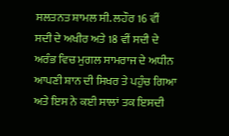ਸਲਤਨਤ ਸ਼ਾਮਲ ਸੀ. ਲਹੌਰ 16 ਵੀਂ ਸਦੀ ਦੇ ਅਖੀਰ ਅਤੇ 18 ਵੀਂ ਸਦੀ ਦੇ ਅਰੰਭ ਵਿਚ ਮੁਗਲ ਸਾਮਰਾਜ ਦੇ ਅਧੀਨ ਆਪਣੀ ਸ਼ਾਨ ਦੀ ਸਿਖਰ ਤੇ ਪਹੁੰਚ ਗਿਆ ਅਤੇ ਇਸ ਨੇ ਕਈ ਸਾਲਾਂ ਤਕ ਇਸਦੀ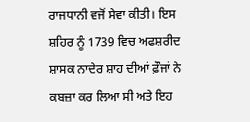ਰਾਜਧਾਨੀ ਵਜੋਂ ਸੇਵਾ ਕੀਤੀ। ਇਸ ਸ਼ਹਿਰ ਨੂੰ 1739 ਵਿਚ ਅਫਸ਼ਰੀਦ ਸ਼ਾਸਕ ਨਾਦੇਰ ਸ਼ਾਹ ਦੀਆਂ ਫ਼ੌਜਾਂ ਨੇ ਕਬਜ਼ਾ ਕਰ ਲਿਆ ਸੀ ਅਤੇ ਇਹ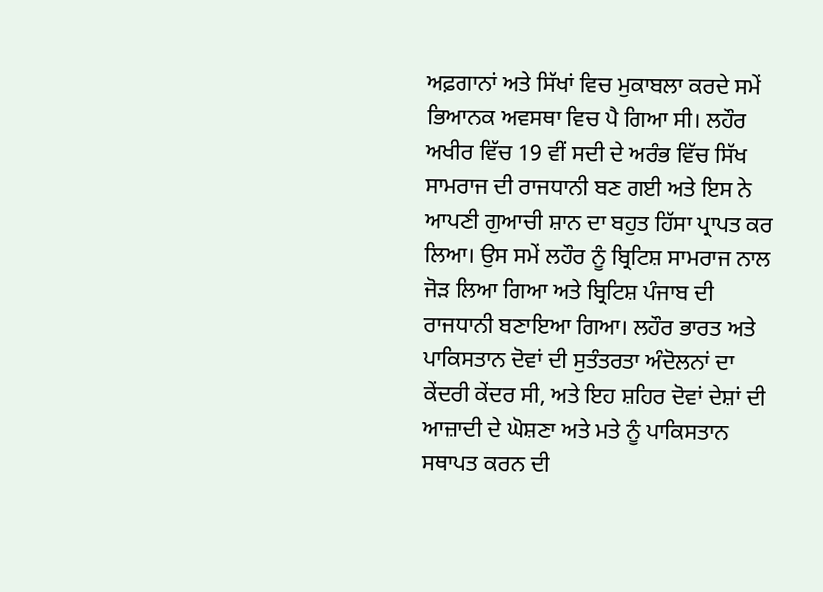ਅਫ਼ਗਾਨਾਂ ਅਤੇ ਸਿੱਖਾਂ ਵਿਚ ਮੁਕਾਬਲਾ ਕਰਦੇ ਸਮੇਂ ਭਿਆਨਕ ਅਵਸਥਾ ਵਿਚ ਪੈ ਗਿਆ ਸੀ। ਲਹੌਰ ਅਖੀਰ ਵਿੱਚ 19 ਵੀਂ ਸਦੀ ਦੇ ਅਰੰਭ ਵਿੱਚ ਸਿੱਖ ਸਾਮਰਾਜ ਦੀ ਰਾਜਧਾਨੀ ਬਣ ਗਈ ਅਤੇ ਇਸ ਨੇ ਆਪਣੀ ਗੁਆਚੀ ਸ਼ਾਨ ਦਾ ਬਹੁਤ ਹਿੱਸਾ ਪ੍ਰਾਪਤ ਕਰ ਲਿਆ। ਉਸ ਸਮੇਂ ਲਹੌਰ ਨੂੰ ਬ੍ਰਿਟਿਸ਼ ਸਾਮਰਾਜ ਨਾਲ ਜੋੜ ਲਿਆ ਗਿਆ ਅਤੇ ਬ੍ਰਿਟਿਸ਼ ਪੰਜਾਬ ਦੀ ਰਾਜਧਾਨੀ ਬਣਾਇਆ ਗਿਆ। ਲਹੌਰ ਭਾਰਤ ਅਤੇ ਪਾਕਿਸਤਾਨ ਦੋਵਾਂ ਦੀ ਸੁਤੰਤਰਤਾ ਅੰਦੋਲਨਾਂ ਦਾ ਕੇਂਦਰੀ ਕੇਂਦਰ ਸੀ, ਅਤੇ ਇਹ ਸ਼ਹਿਰ ਦੋਵਾਂ ਦੇਸ਼ਾਂ ਦੀ ਆਜ਼ਾਦੀ ਦੇ ਘੋਸ਼ਣਾ ਅਤੇ ਮਤੇ ਨੂੰ ਪਾਕਿਸਤਾਨ ਸਥਾਪਤ ਕਰਨ ਦੀ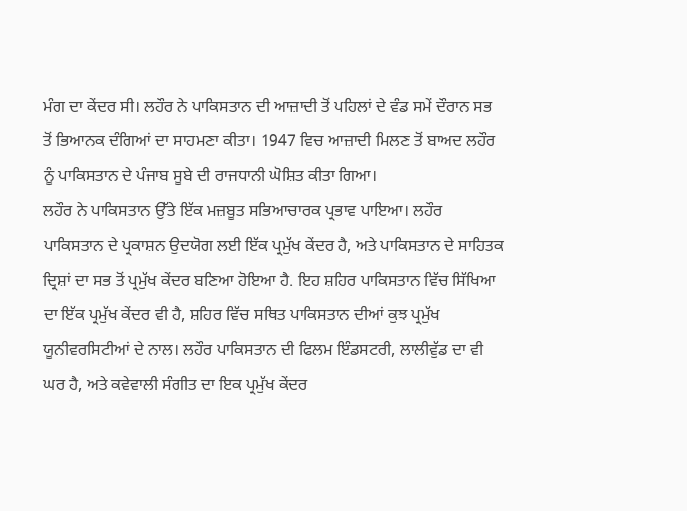ਮੰਗ ਦਾ ਕੇਂਦਰ ਸੀ। ਲਹੌਰ ਨੇ ਪਾਕਿਸਤਾਨ ਦੀ ਆਜ਼ਾਦੀ ਤੋਂ ਪਹਿਲਾਂ ਦੇ ਵੰਡ ਸਮੇਂ ਦੌਰਾਨ ਸਭ ਤੋਂ ਭਿਆਨਕ ਦੰਗਿਆਂ ਦਾ ਸਾਹਮਣਾ ਕੀਤਾ। 1947 ਵਿਚ ਆਜ਼ਾਦੀ ਮਿਲਣ ਤੋਂ ਬਾਅਦ ਲਹੌਰ ਨੂੰ ਪਾਕਿਸਤਾਨ ਦੇ ਪੰਜਾਬ ਸੂਬੇ ਦੀ ਰਾਜਧਾਨੀ ਘੋਸ਼ਿਤ ਕੀਤਾ ਗਿਆ।
ਲਹੌਰ ਨੇ ਪਾਕਿਸਤਾਨ ਉੱਤੇ ਇੱਕ ਮਜ਼ਬੂਤ ਸਭਿਆਚਾਰਕ ਪ੍ਰਭਾਵ ਪਾਇਆ। ਲਹੌਰ ਪਾਕਿਸਤਾਨ ਦੇ ਪ੍ਰਕਾਸ਼ਨ ਉਦਯੋਗ ਲਈ ਇੱਕ ਪ੍ਰਮੁੱਖ ਕੇਂਦਰ ਹੈ, ਅਤੇ ਪਾਕਿਸਤਾਨ ਦੇ ਸਾਹਿਤਕ ਦ੍ਰਿਸ਼ਾਂ ਦਾ ਸਭ ਤੋਂ ਪ੍ਰਮੁੱਖ ਕੇਂਦਰ ਬਣਿਆ ਹੋਇਆ ਹੈ. ਇਹ ਸ਼ਹਿਰ ਪਾਕਿਸਤਾਨ ਵਿੱਚ ਸਿੱਖਿਆ ਦਾ ਇੱਕ ਪ੍ਰਮੁੱਖ ਕੇਂਦਰ ਵੀ ਹੈ, ਸ਼ਹਿਰ ਵਿੱਚ ਸਥਿਤ ਪਾਕਿਸਤਾਨ ਦੀਆਂ ਕੁਝ ਪ੍ਰਮੁੱਖ ਯੂਨੀਵਰਸਿਟੀਆਂ ਦੇ ਨਾਲ। ਲਹੌਰ ਪਾਕਿਸਤਾਨ ਦੀ ਫਿਲਮ ਇੰਡਸਟਰੀ, ਲਾਲੀਵੁੱਡ ਦਾ ਵੀ ਘਰ ਹੈ, ਅਤੇ ਕਵੇਵਾਲੀ ਸੰਗੀਤ ਦਾ ਇਕ ਪ੍ਰਮੁੱਖ ਕੇਂਦਰ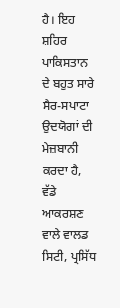ਹੈ। ਇਹ ਸ਼ਹਿਰ ਪਾਕਿਸਤਾਨ ਦੇ ਬਹੁਤ ਸਾਰੇ ਸੈਰ-ਸਪਾਟਾ ਉਦਯੋਗਾਂ ਦੀ ਮੇਜ਼ਬਾਨੀ ਕਰਦਾ ਹੈ, ਵੱਡੇ ਆਕਰਸ਼ਣ ਵਾਲੇ ਵਾਲਡ ਸਿਟੀ, ਪ੍ਰਸਿੱਧ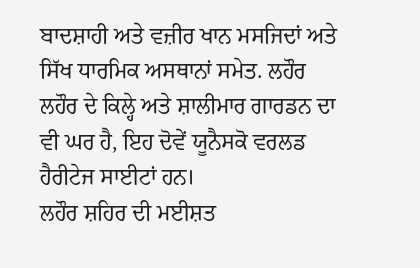ਬਾਦਸ਼ਾਹੀ ਅਤੇ ਵਜ਼ੀਰ ਖਾਨ ਮਸਜਿਦਾਂ ਅਤੇ ਸਿੱਖ ਧਾਰਮਿਕ ਅਸਥਾਨਾਂ ਸਮੇਤ. ਲਹੌਰ ਲਹੌਰ ਦੇ ਕਿਲ੍ਹੇ ਅਤੇ ਸ਼ਾਲੀਮਾਰ ਗਾਰਡਨ ਦਾ ਵੀ ਘਰ ਹੈ, ਇਹ ਦੋਵੇਂ ਯੂਨੈਸਕੋ ਵਰਲਡ ਹੈਰੀਟੇਜ ਸਾਈਟਾਂ ਹਨ।
ਲਹੌਰ ਸ਼ਹਿਰ ਦੀ ਮਈਸ਼ਤ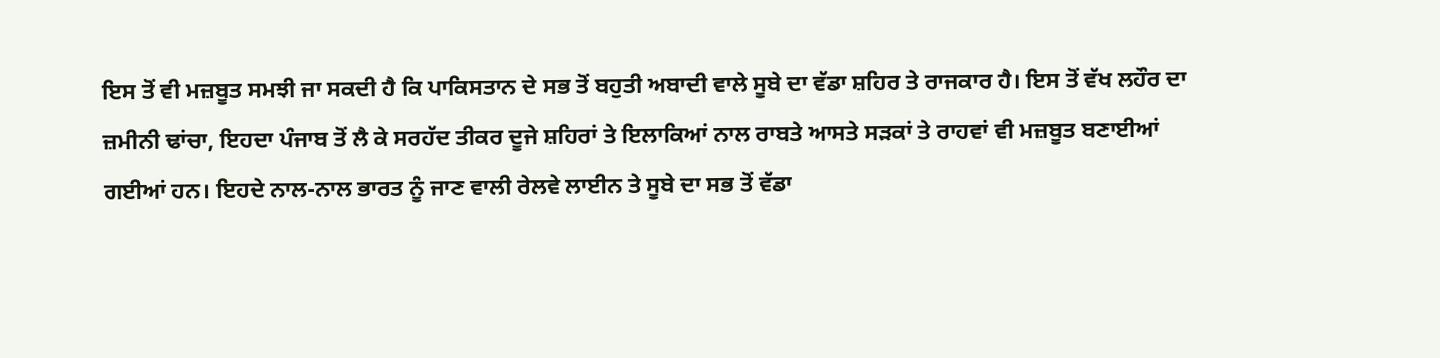ਇਸ ਤੋਂ ਵੀ ਮਜ਼ਬੂਤ ਸਮਝੀ ਜਾ ਸਕਦੀ ਹੈ ਕਿ ਪਾਕਿਸਤਾਨ ਦੇ ਸਭ ਤੋਂ ਬਹੁਤੀ ਅਬਾਦੀ ਵਾਲੇ ਸੂਬੇ ਦਾ ਵੱਡਾ ਸ਼ਹਿਰ ਤੇ ਰਾਜਕਾਰ ਹੈ। ਇਸ ਤੋਂ ਵੱਖ ਲਹੌਰ ਦਾ ਜ਼ਮੀਨੀ ਢਾਂਚਾ, ਇਹਦਾ ਪੰਜਾਬ ਤੋਂ ਲੈ ਕੇ ਸਰਹੱਦ ਤੀਕਰ ਦੂਜੇ ਸ਼ਹਿਰਾਂ ਤੇ ਇਲਾਕਿਆਂ ਨਾਲ ਰਾਬਤੇ ਆਸਤੇ ਸੜਕਾਂ ਤੇ ਰਾਹਵਾਂ ਵੀ ਮਜ਼ਬੂਤ ਬਣਾਈਆਂ ਗਈਆਂ ਹਨ। ਇਹਦੇ ਨਾਲ-ਨਾਲ ਭਾਰਤ ਨੂੰ ਜਾਣ ਵਾਲੀ ਰੇਲਵੇ ਲਾਈਨ ਤੇ ਸੂਬੇ ਦਾ ਸਭ ਤੋਂ ਵੱਡਾ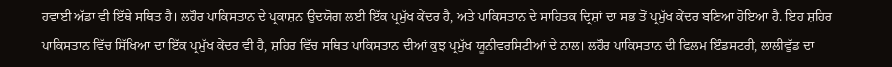ਹਵਾਈ ਅੱਡਾ ਵੀ ਇੱਥੇ ਸਥਿਤ ਹੈ। ਲਹੌਰ ਪਾਕਿਸਤਾਨ ਦੇ ਪ੍ਰਕਾਸ਼ਨ ਉਦਯੋਗ ਲਈ ਇੱਕ ਪ੍ਰਮੁੱਖ ਕੇਂਦਰ ਹੈ, ਅਤੇ ਪਾਕਿਸਤਾਨ ਦੇ ਸਾਹਿਤਕ ਦ੍ਰਿਸ਼ਾਂ ਦਾ ਸਭ ਤੋਂ ਪ੍ਰਮੁੱਖ ਕੇਂਦਰ ਬਣਿਆ ਹੋਇਆ ਹੈ. ਇਹ ਸ਼ਹਿਰ ਪਾਕਿਸਤਾਨ ਵਿੱਚ ਸਿੱਖਿਆ ਦਾ ਇੱਕ ਪ੍ਰਮੁੱਖ ਕੇਂਦਰ ਵੀ ਹੈ, ਸ਼ਹਿਰ ਵਿੱਚ ਸਥਿਤ ਪਾਕਿਸਤਾਨ ਦੀਆਂ ਕੁਝ ਪ੍ਰਮੁੱਖ ਯੂਨੀਵਰਸਿਟੀਆਂ ਦੇ ਨਾਲ। ਲਹੌਰ ਪਾਕਿਸਤਾਨ ਦੀ ਫਿਲਮ ਇੰਡਸਟਰੀ, ਲਾਲੀਵੁੱਡ ਦਾ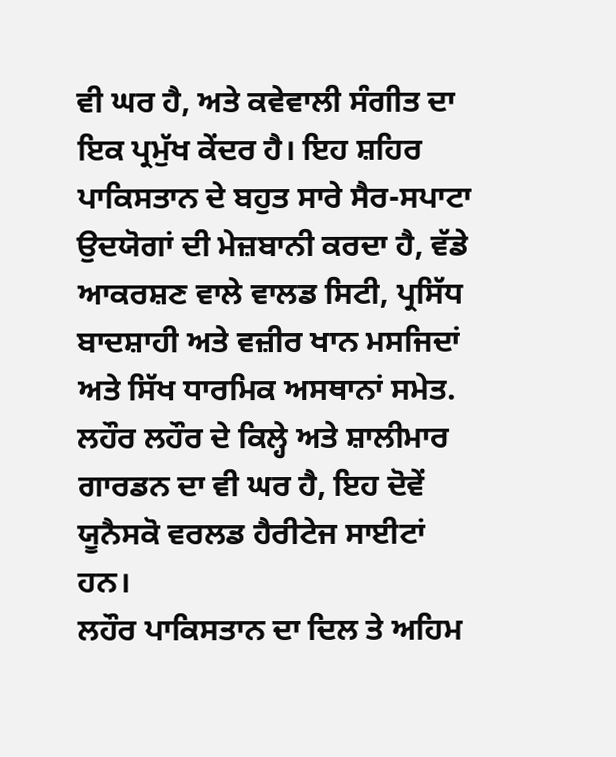ਵੀ ਘਰ ਹੈ, ਅਤੇ ਕਵੇਵਾਲੀ ਸੰਗੀਤ ਦਾ ਇਕ ਪ੍ਰਮੁੱਖ ਕੇਂਦਰ ਹੈ। ਇਹ ਸ਼ਹਿਰ ਪਾਕਿਸਤਾਨ ਦੇ ਬਹੁਤ ਸਾਰੇ ਸੈਰ-ਸਪਾਟਾ ਉਦਯੋਗਾਂ ਦੀ ਮੇਜ਼ਬਾਨੀ ਕਰਦਾ ਹੈ, ਵੱਡੇ ਆਕਰਸ਼ਣ ਵਾਲੇ ਵਾਲਡ ਸਿਟੀ, ਪ੍ਰਸਿੱਧ ਬਾਦਸ਼ਾਹੀ ਅਤੇ ਵਜ਼ੀਰ ਖਾਨ ਮਸਜਿਦਾਂ ਅਤੇ ਸਿੱਖ ਧਾਰਮਿਕ ਅਸਥਾਨਾਂ ਸਮੇਤ. ਲਹੌਰ ਲਹੌਰ ਦੇ ਕਿਲ੍ਹੇ ਅਤੇ ਸ਼ਾਲੀਮਾਰ ਗਾਰਡਨ ਦਾ ਵੀ ਘਰ ਹੈ, ਇਹ ਦੋਵੇਂ ਯੂਨੈਸਕੋ ਵਰਲਡ ਹੈਰੀਟੇਜ ਸਾਈਟਾਂ ਹਨ।
ਲਹੌਰ ਪਾਕਿਸਤਾਨ ਦਾ ਦਿਲ ਤੇ ਅਹਿਮ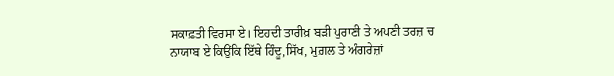ਸਕਾਫ਼ਤੀ ਵਿਰਸਾ ਏ। ਇਹਦੀ ਤਾਰੀਖ਼ ਬੜੀ ਪੁਰਾਣੀ ਤੇ ਅਪਣੀ ਤਰਜ਼ ਚ ਨਾਯਾਬ ਏ ਕਿਉਂਕਿ ਇੱਥੇ ਹਿੰਦੂ,ਸਿੱਖ, ਮੁਗ਼ਲ ਤੇ ਅੰਗਰੇਜ਼ਾਂ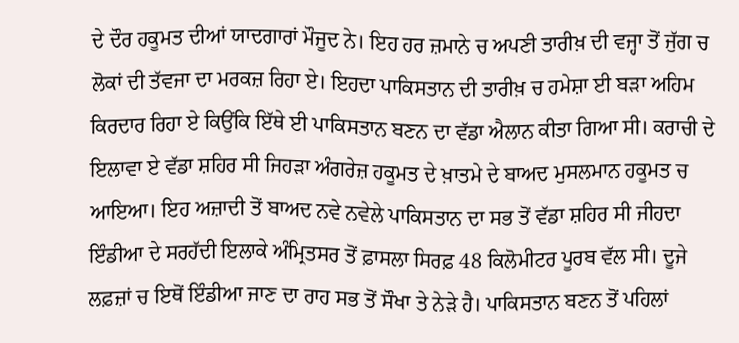ਦੇ ਦੌਰ ਹਕੂਮਤ ਦੀਆਂ ਯਾਦਗਾਰਾਂ ਮੌਜੂਦ ਨੇ। ਇਹ ਹਰ ਜ਼ਮਾਨੇ ਚ ਅਪਣੀ ਤਾਰੀਖ਼ ਦੀ ਵਜ੍ਹਾ ਤੋਂ ਜੁੱਗ ਚ ਲੋਕਾਂ ਦੀ ਤੱਵਜਾ ਦਾ ਮਰਕਜ਼ ਰਿਹਾ ਏ। ਇਹਦਾ ਪਾਕਿਸਤਾਨ ਦੀ ਤਾਰੀਖ਼ ਚ ਹਮੇਸ਼ਾ ਈ ਬੜਾ ਅਹਿਮ ਕਿਰਦਾਰ ਰਿਹਾ ਏ ਕਿਉਂਕਿ ਇੱਥੇ ਈ ਪਾਕਿਸਤਾਨ ਬਣਨ ਦਾ ਵੱਡਾ ਐਲਾਨ ਕੀਤਾ ਗਿਆ ਸੀ। ਕਰਾਚੀ ਦੇ ਇਲਾਵਾ ਏ ਵੱਡਾ ਸ਼ਹਿਰ ਸੀ ਜਿਹੜਾ ਅੰਗਰੇਜ਼ ਹਕੂਮਤ ਦੇ ਖ਼ਾਤਮੇ ਦੇ ਬਾਅਦ ਮੁਸਲਮਾਨ ਹਕੂਮਤ ਚ ਆਇਆ। ਇਹ ਅਜ਼ਾਦੀ ਤੋਂ ਬਾਅਦ ਨਵੇ ਨਵੇਲੇ ਪਾਕਿਸਤਾਨ ਦਾ ਸਭ ਤੋਂ ਵੱਡਾ ਸ਼ਹਿਰ ਸੀ ਜੀਹਦਾ ਇੰਡੀਆ ਦੇ ਸਰਹੱਦੀ ਇਲਾਕੇ ਅੰਮ੍ਰਿਤਸਰ ਤੋਂ ਫ਼ਾਸਲਾ ਸਿਰਫ਼ 48 ਕਿਲੋਮੀਟਰ ਪੂਰਬ ਵੱਲ ਸੀ। ਦੂਜੇ ਲਫ਼ਜ਼ਾਂ ਚ ਇਥੋਂ ਇੰਡੀਆ ਜਾਣ ਦਾ ਰਾਹ ਸਭ ਤੋਂ ਸੌਖਾ ਤੇ ਨੇੜੇ ਹੈ। ਪਾਕਿਸਤਾਨ ਬਣਨ ਤੋਂ ਪਹਿਲਾਂ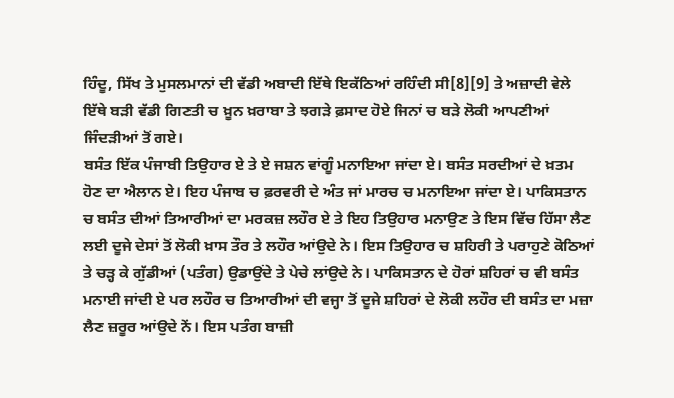ਹਿੰਦੂ, ਸਿੱਖ ਤੇ ਮੁਸਲਮਾਨਾਂ ਦੀ ਵੱਡੀ ਅਬਾਦੀ ਇੱਥੇ ਇਕੱਠਿਆਂ ਰਹਿੰਦੀ ਸੀ[8][9] ਤੇ ਅਜ਼ਾਦੀ ਵੇਲੇ ਇੱਥੇ ਬੜੀ ਵੱਡੀ ਗਿਣਤੀ ਚ ਖ਼ੂਨ ਖ਼ਰਾਬਾ ਤੇ ਝਗੜੇ ਫ਼ਸਾਦ ਹੋਏ ਜਿਨਾਂ ਚ ਬੜੇ ਲੋਕੀ ਆਪਣੀਆਂ ਜਿੰਦੜੀਆਂ ਤੋਂ ਗਏ।
ਬਸੰਤ ਇੱਕ ਪੰਜਾਬੀ ਤਿਉਹਾਰ ਏ ਤੇ ਏ ਜਸ਼ਨ ਵਾਂਗੂੰ ਮਨਾਇਆ ਜਾਂਦਾ ਏ। ਬਸੰਤ ਸਰਦੀਆਂ ਦੇ ਖ਼ਤਮ ਹੋਣ ਦਾ ਐਲਾਨ ਏ। ਇਹ ਪੰਜਾਬ ਚ ਫ਼ਰਵਰੀ ਦੇ ਅੰਤ ਜਾਂ ਮਾਰਚ ਚ ਮਨਾਇਆ ਜਾਂਦਾ ਏ। ਪਾਕਿਸਤਾਨ ਚ ਬਸੰਤ ਦੀਆਂ ਤਿਆਰੀਆਂ ਦਾ ਮਰਕਜ਼ ਲਹੌਰ ਏ ਤੇ ਇਹ ਤਿਉਹਾਰ ਮਨਾਉਣ ਤੇ ਇਸ ਵਿੱਚ ਹਿੱਸਾ ਲੈਣ ਲਈ ਦੂਜੇ ਦੇਸਾਂ ਤੋਂ ਲੋਕੀ ਖ਼ਾਸ ਤੌਰ ਤੇ ਲਹੌਰ ਆਂਉਦੇ ਨੇ। ਇਸ ਤਿਉਹਾਰ ਚ ਸ਼ਹਿਰੀ ਤੇ ਪਰਾਹੁਣੇ ਕੋਠਿਆਂ ਤੇ ਚੜ੍ਹ ਕੇ ਗੁੱਡੀਆਂ (ਪਤੰਗ) ਉਡਾਉਂਦੇ ਤੇ ਪੇਚੇ ਲਾਂਉਦੇ ਨੇ। ਪਾਕਿਸਤਾਨ ਦੇ ਹੋਰਾਂ ਸ਼ਹਿਰਾਂ ਚ ਵੀ ਬਸੰਤ ਮਨਾਈ ਜਾਂਦੀ ਏ ਪਰ ਲਹੌਰ ਚ ਤਿਆਰੀਆਂ ਦੀ ਵਜ੍ਹਾ ਤੋਂ ਦੂਜੇ ਸ਼ਹਿਰਾਂ ਦੇ ਲੋਕੀ ਲਹੌਰ ਦੀ ਬਸੰਤ ਦਾ ਮਜ਼ਾ ਲੈਣ ਜ਼ਰੂਰ ਆਂਉਦੇ ਨੇਂ। ਇਸ ਪਤੰਗ ਬਾਜ਼ੀ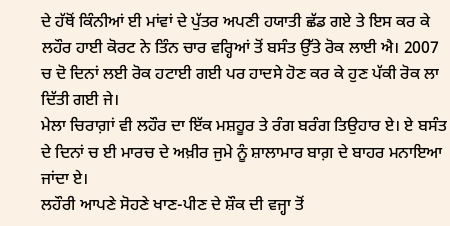ਦੇ ਹੱਥੋਂ ਕਿੰਨੀਆਂ ਈ ਮਾਂਵਾਂ ਦੇ ਪੁੱਤਰ ਅਪਣੀ ਹਯਾਤੀ ਛੱਡ ਗਏ ਤੇ ਇਸ ਕਰ ਕੇ ਲਹੌਰ ਹਾਈ ਕੋਰਟ ਨੇ ਤਿੰਨ ਚਾਰ ਵਰ੍ਹਿਆਂ ਤੋਂ ਬਸੰਤ ਉੱਤੇ ਰੋਕ ਲਾਈ ਐ। 2007 ਚ ਦੋ ਦਿਨਾਂ ਲਈ ਰੋਕ ਹਟਾਈ ਗਈ ਪਰ ਹਾਦਸੇ ਹੋਣ ਕਰ ਕੇ ਹੁਣ ਪੱਕੀ ਰੋਕ ਲਾ ਦਿੱਤੀ ਗਈ ਜੇ।
ਮੇਲਾ ਚਿਰਾਗ਼ਾਂ ਵੀ ਲਹੌਰ ਦਾ ਇੱਕ ਮਸ਼ਹੂਰ ਤੇ ਰੰਗ ਬਰੰਗ ਤਿਉਹਾਰ ਏ। ਏ ਬਸੰਤ ਦੇ ਦਿਨਾਂ ਚ ਈ ਮਾਰਚ ਦੇ ਅਖ਼ੀਰ ਜੁਮੇ ਨੂੰ ਸ਼ਾਲਾਮਾਰ ਬਾਗ਼ ਦੇ ਬਾਹਰ ਮਨਾਇਆ ਜਾਂਦਾ ਏ।
ਲਹੌਰੀ ਆਪਣੇ ਸੋਹਣੇ ਖਾਣ-ਪੀਣ ਦੇ ਸ਼ੌਕ ਦੀ ਵਜ੍ਹਾ ਤੋਂ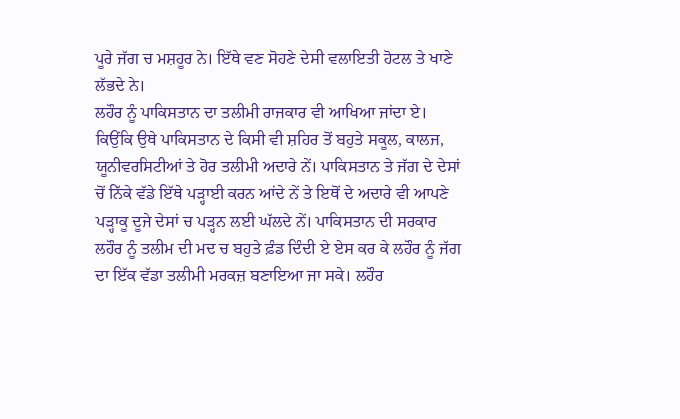ਪੂਰੇ ਜੱਗ ਚ ਮਸ਼ਹੂਰ ਨੇ। ਇੱਥੇ ਵਣ ਸੋਹਣੇ ਦੇਸੀ ਵਲਾਇਤੀ ਹੋਟਲ ਤੇ ਖਾਣੇ ਲੱਭਦੇ ਨੇ।
ਲਹੌਰ ਨੂੰ ਪਾਕਿਸਤਾਨ ਦਾ ਤਲੀਮੀ ਰਾਜਕਾਰ ਵੀ ਆਖਿਆ ਜਾਂਦਾ ਏ। ਕਿਉਂਕਿ ਉਥੇ ਪਾਕਿਸਤਾਨ ਦੇ ਕਿਸੀ ਵੀ ਸ਼ਹਿਰ ਤੋਂ ਬਹੁਤੇ ਸਕੂਲ, ਕਾਲਜ, ਯੂਨੀਵਰਸਿਟੀਆਂ ਤੇ ਹੋਰ ਤਲੀਮੀ ਅਦਾਰੇ ਨੇਂ। ਪਾਕਿਸਤਾਨ ਤੇ ਜੱਗ ਦੇ ਦੇਸਾਂ ਚੋਂ ਨਿੱਕੇ ਵੱਡੇ ਇੱਥੇ ਪੜ੍ਹਾਈ ਕਰਨ ਆਂਦੇ ਨੇਂ ਤੇ ਇਥੋਂ ਦੇ ਅਦਾਰੇ ਵੀ ਆਪਣੇ ਪੜ੍ਹਾਕੂ ਦੂਜੇ ਦੇਸਾਂ ਚ ਪੜ੍ਹਨ ਲਈ ਘੱਲਦੇ ਨੇਂ। ਪਾਕਿਸਤਾਨ ਦੀ ਸਰਕਾਰ ਲਹੌਰ ਨੂੰ ਤਲੀਮ ਦੀ ਮਦ ਚ ਬਹੁਤੇ ਫ਼ੰਡ ਦਿੰਦੀ ਏ ਏਸ ਕਰ ਕੇ ਲਹੌਰ ਨੂੰ ਜੱਗ ਦਾ ਇੱਕ ਵੱਡਾ ਤਲੀਮੀ ਮਰਕਜ਼ ਬਣਾਇਆ ਜਾ ਸਕੇ। ਲਹੌਰ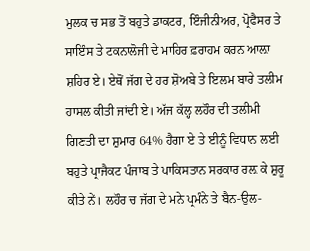ਮੁਲਕ ਚ ਸਭ ਤੋਂ ਬਹੁਤੇ ਡਾਕਟਰ, ਇੰਜੀਨੀਅਰ, ਪ੍ਰੋਫੈਸਰ ਤੇ ਸਾਇੰਸ ਤੇ ਟਕਨਾਲੋਜੀ ਦੇ ਮਾਹਿਰ ਫ਼ਰਾਹਮ ਕਰਨ ਆਲ਼ਾ ਸ਼ਹਿਰ ਏ। ਏਥੋਂ ਜੱਗ ਦੇ ਹਰ ਸ਼ੋਅਬੇ ਤੇ ਇਲਮ ਬਾਰੇ ਤਲੀਮ ਹਾਸਲ ਕੀਤੀ ਜਾਂਦੀ ਏ। ਅੱਜ ਕੱਲ੍ਹ ਲਹੌਰ ਦੀ ਤਲੀਮੀ ਗਿਣਤੀ ਦਾ ਸ਼ੁਮਾਰ 64% ਹੈਗਾ ਏ ਤੇ ਈਨੂੰ ਵਿਧਾਨ ਲਈ ਬਹੁਤੇ ਪ੍ਰਾਜੈਕਟ ਪੰਜਾਬ ਤੇ ਪਾਕਿਸਤਾਨ ਸਰਕਾਰ ਰਲ਼ ਕੇ ਸ਼ੁਰੂ ਕੀਤੇ ਨੇਂ। ਲਹੌਰ ਚ ਜੱਗ ਦੇ ਮਨੇ ਪ੍ਰਮੰਨੇ ਤੇ ਬੈਨ-ਉਲ-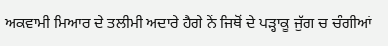ਅਕਵਾਮੀ ਮਿਆਰ ਦੇ ਤਲੀਮੀ ਅਦਾਰੇ ਹੈਗੇ ਨੇਂ ਜਿਥੋਂ ਦੇ ਪੜ੍ਹਾਕੂ ਜੁੱਗ ਚ ਚੰਗੀਆਂ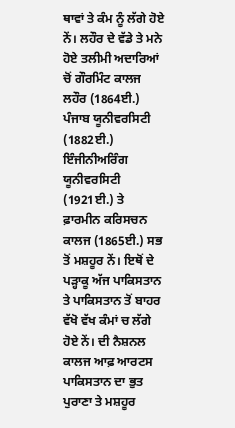ਥਾਵਾਂ ਤੇ ਕੰਮ ਨੂੰ ਲੱਗੇ ਹੋਏ ਨੇਂ। ਲਹੌਰ ਦੇ ਵੱਡੇ ਤੇ ਮਨੇ ਹੋਏ ਤਲੀਮੀ ਅਦਾਰਿਆਂ ਚੋਂ ਗੌਰਮਿੰਟ ਕਾਲਜ ਲਹੌਰ (1864ਈ.) ਪੰਜਾਬ ਯੂਨੀਵਰਸਿਟੀ (1882ਈ.) ਇੰਜੀਨੀਅਰਿੰਗ ਯੂਨੀਵਰਸਿਟੀ (1921ਈ.) ਤੇ ਫ਼ਾਰਮੀਨ ਕਰਿਸਚਨ ਕਾਲਜ (1865ਈ.) ਸਭ ਤੋਂ ਮਸ਼ਹੂਰ ਨੇਂ। ਇਥੋਂ ਦੇ ਪੜ੍ਹਾਕੂ ਅੱਜ ਪਾਕਿਸਤਾਨ ਤੇ ਪਾਕਿਸਤਾਨ ਤੋਂ ਬਾਹਰ ਵੱਖੋ ਵੱਖ ਕੰਮਾਂ ਚ ਲੱਗੇ ਹੋਏ ਨੇਂ। ਦੀ ਨੈਸ਼ਨਲ ਕਾਲਜ ਆਫ਼ ਆਰਟਸ ਪਾਕਿਸਤਾਨ ਦਾ ਭੁਤ ਪੁਰਾਣਾ ਤੇ ਮਸ਼ਹੂਰ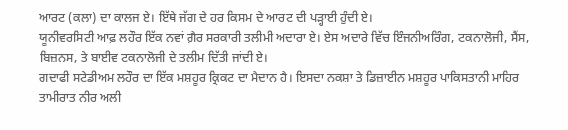ਆਰਟ (ਕਲਾ) ਦਾ ਕਾਲਜ ਏ। ਇੱਥੇ ਜੱਗ ਦੇ ਹਰ ਕਿਸਮ ਦੇ ਆਰਟ ਦੀ ਪੜ੍ਹਾਈ ਹੁੰਦੀ ਏ।
ਯੂਨੀਵਰਸਿਟੀ ਆਫ਼ ਲਹੌਰ ਇੱਕ ਨਵਾਂ ਗ਼ੈਰ ਸਰਕਾਰੀ ਤਲੀਮੀ ਅਦਾਰਾ ਏ। ਏਸ ਅਦਾਰੇ ਵਿੱਚ ਇੰਜਨੀਅਰਿੰਗ, ਟਕਨਾਲੋਜੀ, ਸੈਂਸ, ਬਿਜ਼ਨਸ, ਤੇ ਬਾਈਵ ਟਕਨਾਲੋਜੀ ਦੇ ਤਲੀਮ ਦਿੱਤੀ ਜਾਂਦੀ ਏ।
ਗਦਾਫੀ ਸਟੇਡੀਅਮ ਲਹੌਰ ਦਾ ਇੱਕ ਮਸ਼ਹੂਰ ਕ੍ਰਿਕਟ ਦਾ ਮੈਦਾਨ ਹੈ। ਇਸਦਾ ਨਕਸ਼ਾ ਤੇ ਡਿਜ਼ਾਈਨ ਮਸ਼ਹੂਰ ਪਾਕਿਸਤਾਨੀ ਮਾਹਿਰ ਤਾਮੀਰਾਤ ਨੀਰ ਅਲੀ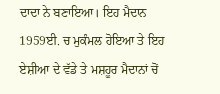ਦਾਦਾ ਨੇ ਬਣਾਇਆ। ਇਹ ਮੈਦਾਨ 1959ਈ. ਚ ਮੁਕੰਮਲ ਹੋਇਆ ਤੇ ਇਹ ਏਸ਼ੀਆ ਦੇ ਵੱਡੇ ਤੇ ਮਸ਼ਹੂਰ ਮੈਦਾਨਾਂ ਚੋਂ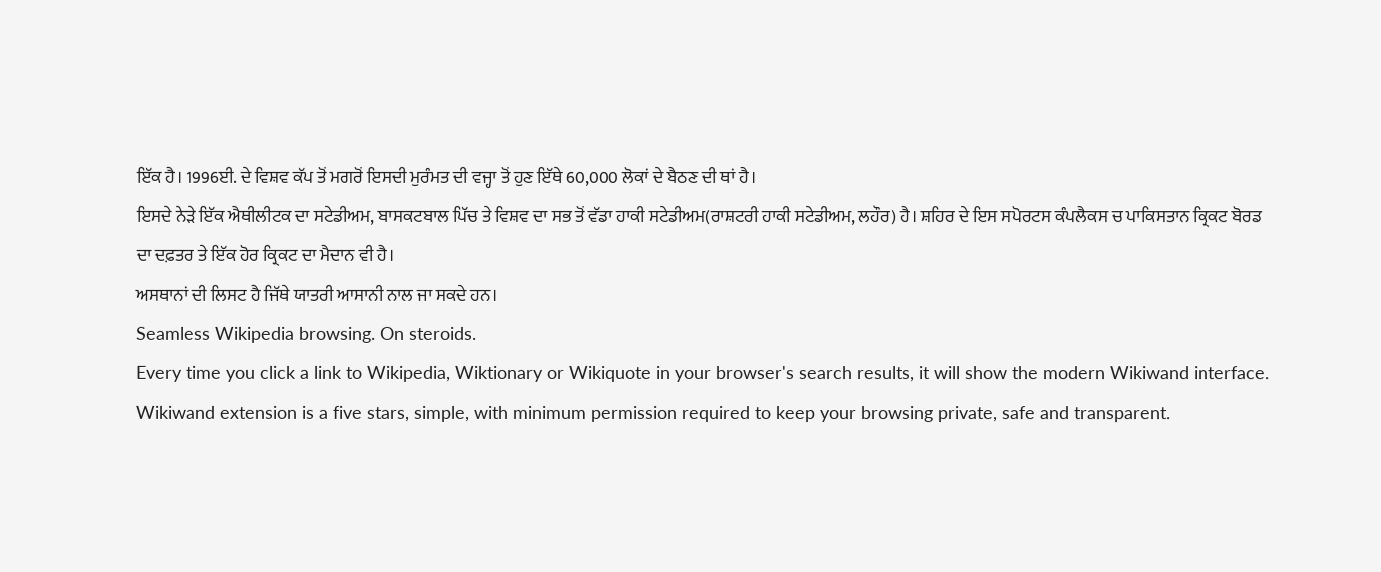ਇੱਕ ਹੈ। 1996ਈ. ਦੇ ਵਿਸ਼ਵ ਕੱਪ ਤੋਂ ਮਗਰੋਂ ਇਸਦੀ ਮੁਰੰਮਤ ਦੀ ਵਜ੍ਹਾ ਤੋਂ ਹੁਣ ਇੱਥੇ 60,000 ਲੋਕਾਂ ਦੇ ਬੈਠਣ ਦੀ ਥਾਂ ਹੈ।
ਇਸਦੇ ਨੇੜੇ ਇੱਕ ਐਥੀਲੀਟਕ ਦਾ ਸਟੇਡੀਅਮ, ਬਾਸਕਟਬਾਲ ਪਿੱਚ ਤੇ ਵਿਸ਼ਵ ਦਾ ਸਭ ਤੋਂ ਵੱਡਾ ਹਾਕੀ ਸਟੇਡੀਅਮ(ਰਾਸ਼ਟਰੀ ਹਾਕੀ ਸਟੇਡੀਅਮ, ਲਹੌਰ) ਹੈ। ਸ਼ਹਿਰ ਦੇ ਇਸ ਸਪੋਰਟਸ ਕੰਪਲੈਕਸ ਚ ਪਾਕਿਸਤਾਨ ਕ੍ਰਿਕਟ ਬੋਰਡ ਦਾ ਦਫ਼ਤਰ ਤੇ ਇੱਕ ਹੋਰ ਕ੍ਰਿਕਟ ਦਾ ਮੈਦਾਨ ਵੀ ਹੈ।
ਅਸਥਾਨਾਂ ਦੀ ਲਿਸਟ ਹੈ ਜਿੱਥੇ ਯਾਤਰੀ ਆਸਾਨੀ ਨਾਲ ਜਾ ਸਕਦੇ ਹਨ।
Seamless Wikipedia browsing. On steroids.
Every time you click a link to Wikipedia, Wiktionary or Wikiquote in your browser's search results, it will show the modern Wikiwand interface.
Wikiwand extension is a five stars, simple, with minimum permission required to keep your browsing private, safe and transparent.